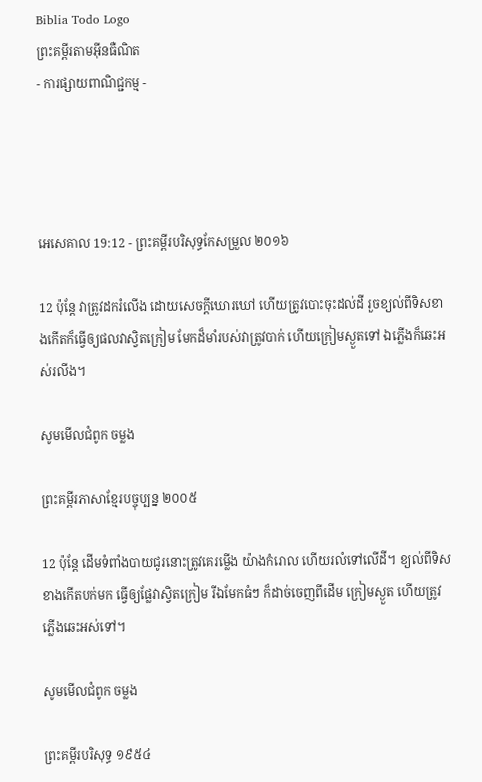Biblia Todo Logo
ព្រះគម្ពីរតាមអ៊ីនធឺណិត
- ការផ្សាយពាណិជ្ជកម្ម -




អេ‌សេ‌គាល 19:12 - ព្រះគម្ពីរបរិសុទ្ធកែសម្រួល ២០១៦

12 ប៉ុន្តែ វាត្រូវដករំលើង ដោយសេចក្ដីឃោរ‌ឃៅ ហើយត្រូវបោះចុះដល់ដី រួចខ្យល់ពីទិសខាងកើតក៏ធ្វើឲ្យផលវាស្វិតក្រៀម មែកដ៏មាំរបស់វាត្រូវបាក់ ហើយក្រៀមស្ងួតទៅ ឯភ្លើងក៏ឆេះអស់រលីង។

សូមមើលជំពូក ចម្លង

ព្រះគម្ពីរភាសាខ្មែរបច្ចុប្បន្ន ២០០៥

12 ប៉ុន្តែ ដើមទំពាំង‌បាយជូរនោះត្រូវគេរម្លើង យ៉ាងកំរោល ហើយរលំទៅលើដី។ ខ្យល់ពីទិសខាងកើតបក់មក ធ្វើឲ្យផ្លែវាស្វិតក្រៀម រីឯមែកធំៗ ក៏ដាច់ចេញពីដើម ក្រៀមស្ងួត ហើយត្រូវភ្លើងឆេះអស់ទៅ។

សូមមើលជំពូក ចម្លង

ព្រះគម្ពីរបរិសុទ្ធ ១៩៥៤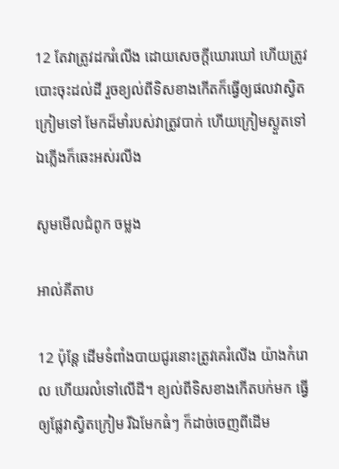12 តែវាត្រូវដករំលើង ដោយសេចក្ដីឃោរ‌ឃៅ ហើយត្រូវបោះចុះដល់ដី រួចខ្យល់ពីទិសខាងកើតក៏ធ្វើឲ្យផលវាស្វិតក្រៀមទៅ មែកដ៏មាំរបស់វាត្រូវបាក់ ហើយក្រៀមស្ងួតទៅ ឯភ្លើងក៏ឆេះអស់រលីង

សូមមើលជំពូក ចម្លង

អាល់គីតាប

12 ប៉ុន្តែ ដើមទំពាំង‌បាយជូរនោះត្រូវគេរំលើង យ៉ាងកំរោល ហើយរលំទៅលើដី។ ខ្យល់ពីទិសខាងកើតបក់មក ធ្វើឲ្យផ្លែវាស្វិតក្រៀម រីឯមែកធំៗ ក៏ដាច់ចេញពីដើម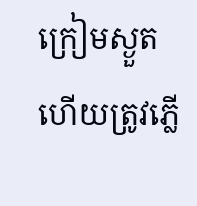ក្រៀមស្ងួត ហើយត្រូវភ្លើ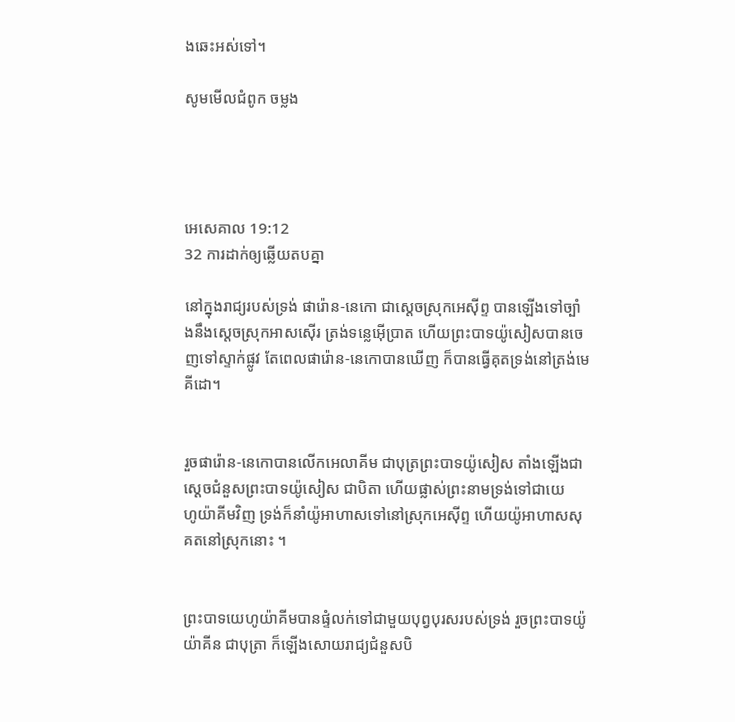ងឆេះអស់ទៅ។

សូមមើលជំពូក ចម្លង




អេ‌សេ‌គាល 19:12
32 ការដាក់ឲ្យឆ្លើយតបគ្នា

នៅក្នុងរាជ្យរបស់ទ្រង់ ផារ៉ោន-នេកោ ជាស្តេចស្រុកអេស៊ីព្ទ បានឡើងទៅច្បាំងនឹងស្តេចស្រុកអាស‌ស៊ើរ ត្រង់ទន្លេអ៊ើប្រាត ហើយព្រះបាទយ៉ូសៀសបានចេញទៅស្ទាក់ផ្លូវ តែពេលផារ៉ោន-នេកោបានឃើញ ក៏បានធ្វើគុតទ្រង់នៅត្រង់មេគី‌ដោ។


រួចផារ៉ោន-នេកោបានលើកអេលា‌គីម ជាបុត្រព្រះបាទយ៉ូសៀស តាំងឡើងជាស្តេចជំនួសព្រះបាទយ៉ូសៀស ជាបិតា ហើយផ្លាស់ព្រះ‌នាមទ្រង់ទៅជាយេហូ‌យ៉ាគីមវិញ ទ្រង់ក៏នាំយ៉ូអា‌ហាសទៅនៅស្រុកអេស៊ីព្ទ ហើយយ៉ូអា‌ហាសសុគតនៅស្រុកនោះ ។


ព្រះបាទយេហូ‌យ៉ាគីមបានផ្ទំលក់ទៅជា‌មួយបុព្វ‌បុរសរបស់ទ្រង់ រួចព្រះបាទយ៉ូយ៉ា‌គីន ជាបុត្រា ក៏ឡើងសោយ‌រាជ្យជំនួសបិ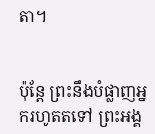តា។


ប៉ុន្តែ ព្រះនឹងបំផ្លាញអ្នករហូតតទៅ ព្រះ‌អង្គ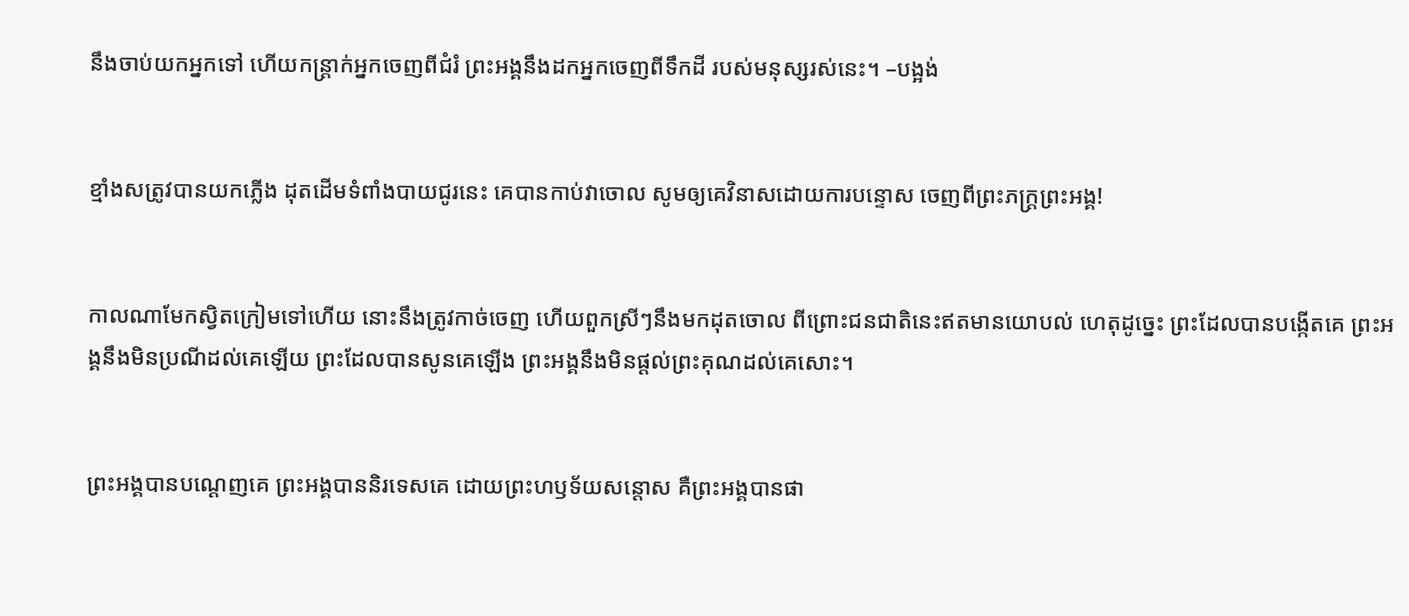នឹងចាប់យកអ្នកទៅ ហើយកន្ត្រាក់អ្នកចេញពីជំរំ ព្រះ‌អង្គនឹងដកអ្នកចេញពីទឹកដី របស់មនុស្សរស់នេះ។ –បង្អង់


ខ្មាំងសត្រូវបានយកភ្លើង ដុតដើមទំពាំងបាយជូរនេះ គេបានកាប់វាចោល សូមឲ្យគេវិនាសដោយការបន្ទោស ចេញពីព្រះ‌ភក្ត្រព្រះ‌អង្គ!


កាលណាមែកស្វិតក្រៀមទៅហើយ នោះនឹងត្រូវកាច់ចេញ ហើយពួកស្រីៗនឹងមកដុតចោល ពីព្រោះជនជាតិនេះឥតមានយោបល់ ហេតុដូច្នេះ ព្រះដែលបានបង្កើតគេ ព្រះ‌អង្គនឹងមិនប្រណីដល់គេឡើយ ព្រះដែលបានសូនគេឡើង ព្រះ‌អង្គនឹងមិនផ្តល់ព្រះ‌គុណដល់គេសោះ។


ព្រះ‌អង្គបានបណ្តេញគេ ព្រះអង្គបាននិរទេសគេ ដោយព្រះ‌ហឫ‌ទ័យសន្តោស គឺព្រះ‌អង្គបានផា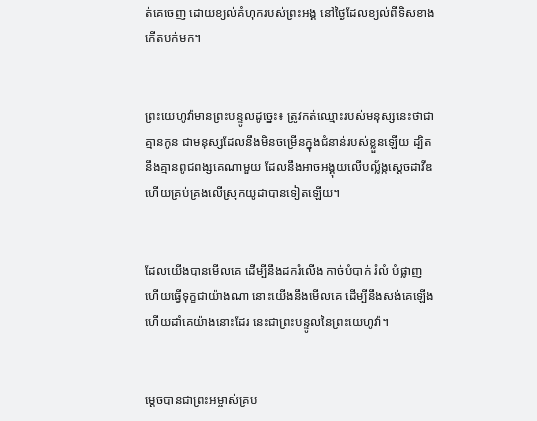ត់គេចេញ ដោយខ្យល់គំហុករបស់ព្រះ‌អង្គ នៅថ្ងៃដែលខ្យល់ពីទិសខាងកើតបក់មក។


ព្រះ‌យេហូវ៉ាមានព្រះ‌បន្ទូលដូច្នេះ៖ ត្រូវកត់ឈ្មោះរបស់មនុស្សនេះថាជាគ្មានកូន ជាមនុស្សដែលនឹងមិនចម្រើនក្នុងជំនាន់របស់ខ្លួនឡើយ ដ្បិតនឹងគ្មានពូជ‌ពង្សគេណាមួយ ដែលនឹងអាចអង្គុយលើបល្ល័ង្កស្ដេចដាវីឌ ហើយគ្រប់គ្រងលើស្រុកយូដាបានទៀតឡើយ។


ដែលយើងបានមើលគេ ដើម្បីនឹងដករំលើង កាច់បំបាក់ រំលំ បំផ្លាញ ហើយធ្វើទុក្ខជាយ៉ាងណា នោះយើងនឹងមើលគេ ដើម្បីនឹងសង់គេឡើង ហើយដាំគេយ៉ាងនោះដែរ នេះជាព្រះ‌បន្ទូលនៃព្រះ‌យេហូវ៉ា។


ម្ដេចបានជាព្រះ‌អម្ចាស់គ្រប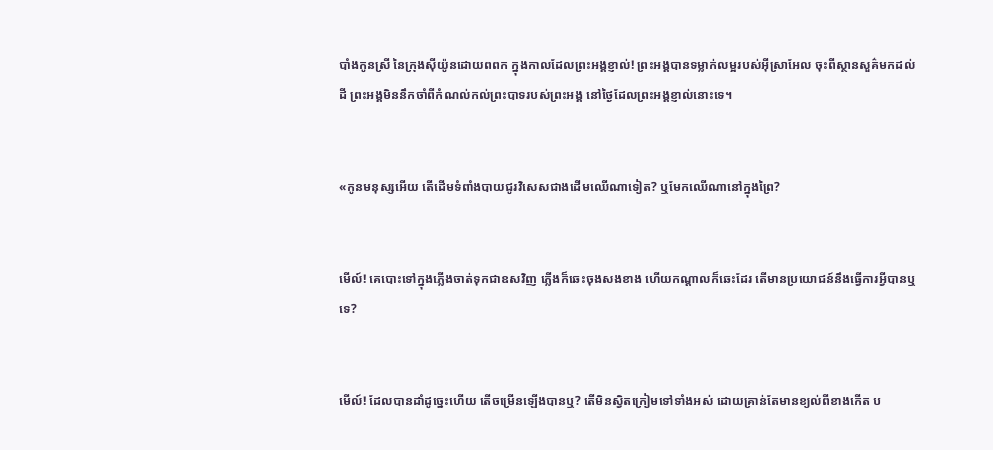បាំងកូនស្រី នៃក្រុងស៊ីយ៉ូនដោយពពក ក្នុងកាលដែលព្រះ‌អង្គខ្ញាល់! ព្រះអង្គបានទម្លាក់លម្អរបស់អ៊ីស្រា‌អែល ចុះពីស្ថាន‌សួគ៌មកដល់ដី ព្រះ‌អង្គមិននឹកចាំពីកំណល់កល់ព្រះ‌បាទរបស់ព្រះ‌អង្គ នៅថ្ងៃដែលព្រះ‌អង្គខ្ញាល់នោះទេ។


«កូនមនុស្សអើយ តើដើមទំពាំង‌បាយ‌ជូរវិសេសជាងដើមឈើណាទៀត? ឬមែកឈើណានៅក្នុងព្រៃ?


មើល៍! គេបោះទៅក្នុងភ្លើងចាត់ទុកជាឧសវិញ ភ្លើងក៏ឆេះចុងសងខាង ហើយកណ្ដាលក៏ឆេះដែរ តើមានប្រយោជន៍នឹងធ្វើការអ្វីបានឬទេ?


មើល៍! ដែលបានដាំដូច្នេះហើយ តើចម្រើនឡើងបានឬ? តើមិនស្វិតក្រៀមទៅទាំងអស់ ដោយគ្រាន់តែមានខ្យល់ពីខាងកើត ប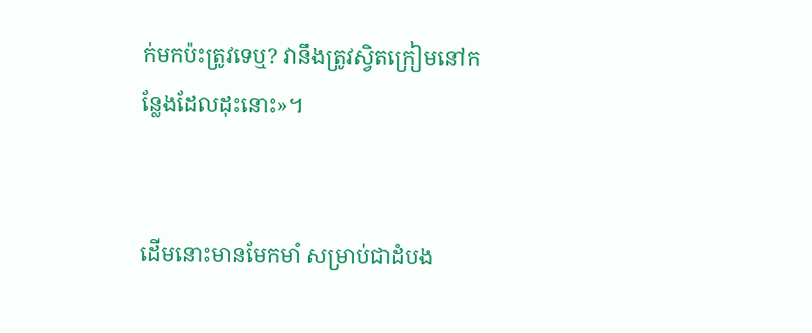ក់មកប៉ះត្រូវទេឬ? វានឹងត្រូវស្វិតក្រៀមនៅកន្លែងដែលដុះនោះ»។


ដើមនោះមានមែកមាំ សម្រាប់ជាដំបង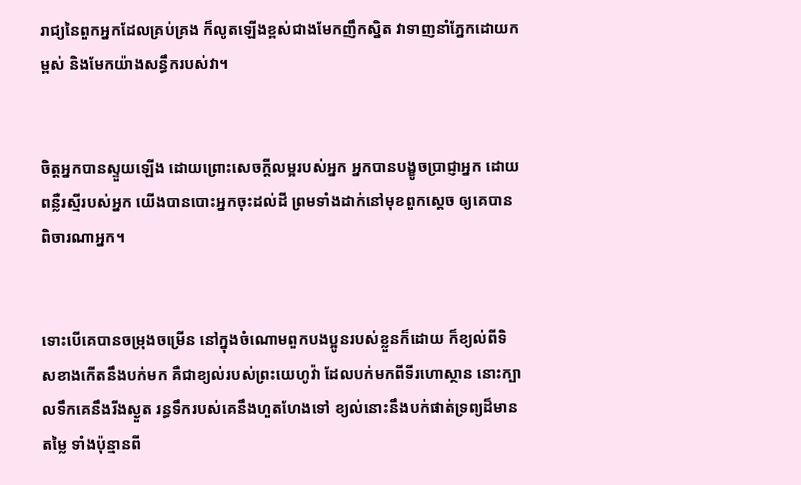រាជ្យនៃពួកអ្នកដែលគ្រប់‌គ្រង ក៏លូតឡើងខ្ពស់ជាងមែកញឹក‌ស្និត វាទាញនាំភ្នែកដោយកម្ពស់ និងមែកយ៉ាងសន្ធឹករបស់វា។


ចិត្តអ្នកបានស្ទួយឡើង ដោយព្រោះសេចក្ដីលម្អរបស់អ្នក អ្នកបានបង្ខូចប្រាជ្ញាអ្នក ដោយពន្លឺរស្មីរបស់អ្នក យើងបានបោះអ្នកចុះដល់ដី ព្រមទាំងដាក់នៅមុខពួកស្តេច ឲ្យគេបានពិចារ‌ណាអ្នក។


ទោះបើគេបានចម្រុងចម្រើន នៅក្នុងចំណោមពួកបង‌ប្អូនរបស់ខ្លួនក៏ដោយ ក៏ខ្យល់ពីទិសខាងកើតនឹងបក់មក គឺជាខ្យល់របស់ព្រះ‌យេហូវ៉ា ដែលបក់មកពីទីរហោ‌ស្ថាន នោះក្បាលទឹកគេនឹងរីងស្ងួត រន្ធទឹករបស់គេនឹងហួត‌ហែងទៅ ខ្យល់នោះនឹងបក់ផាត់ទ្រព្យដ៏មានតម្លៃ ទាំងប៉ុន្មានពី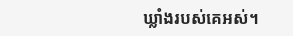ឃ្លាំងរបស់គេអស់។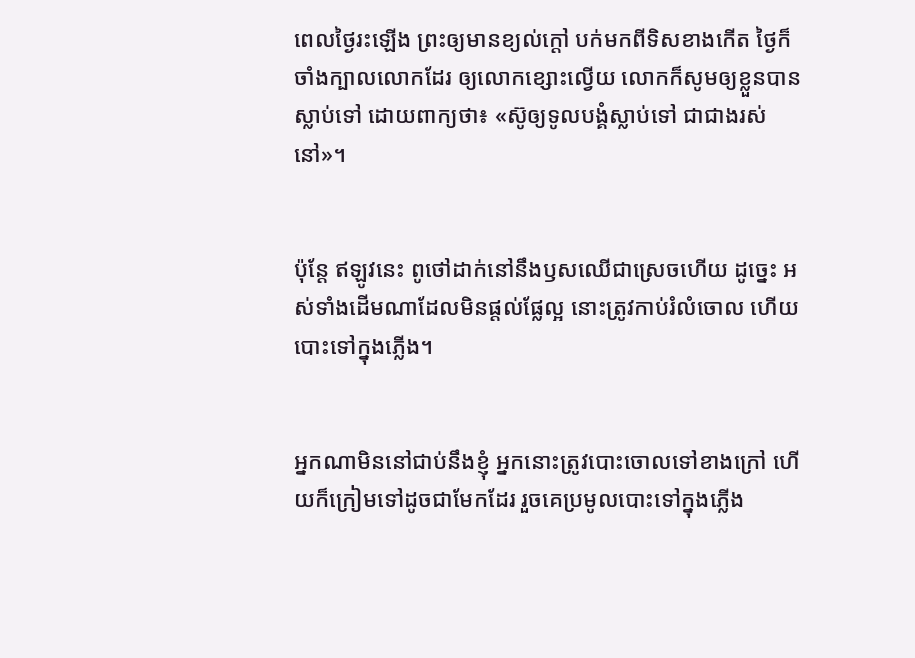ពេលថ្ងៃរះឡើង ព្រះឲ្យមានខ្យល់ក្តៅ បក់មកពីទិសខាងកើត ថ្ងៃក៏ចាំងក្បាលលោកដែរ ឲ្យលោកខ្សោះល្វើយ លោកក៏សូមឲ្យខ្លួនបានស្លាប់ទៅ ដោយពាក្យថា៖ «ស៊ូឲ្យទូល‌បង្គំស្លាប់ទៅ ជាជាងរស់នៅ»។


ប៉ុន្តែ ឥឡូវនេះ ពូថៅដាក់នៅនឹងឫសឈើជាស្រេចហើយ ដូច្នេះ អស់ទាំងដើមណាដែលមិនផ្តល់ផ្លែល្អ នោះត្រូវកាប់រំលំចោល ហើយបោះទៅក្នុងភ្លើង។


អ្នកណាមិននៅជាប់នឹងខ្ញុំ អ្នកនោះត្រូវបោះចោលទៅខាងក្រៅ ហើយក៏ក្រៀមទៅដូចជាមែកដែរ រួចគេប្រមូលបោះទៅក្នុងភ្លើង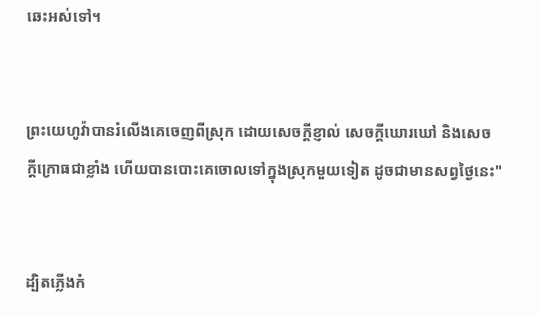ឆេះអស់ទៅ។


ព្រះ‌យេហូវ៉ាបានរំលើងគេចេញពីស្រុក ដោយសេចក្ដី‌ខ្ញាល់ សេចក្ដីឃោរ‌ឃៅ និងសេចក្ដី‌ក្រោធជាខ្លាំង ហើយបានបោះគេចោលទៅក្នុងស្រុកមួយទៀត ដូចជាមានសព្វថ្ងៃនេះ"


ដ្បិតភ្លើងកំ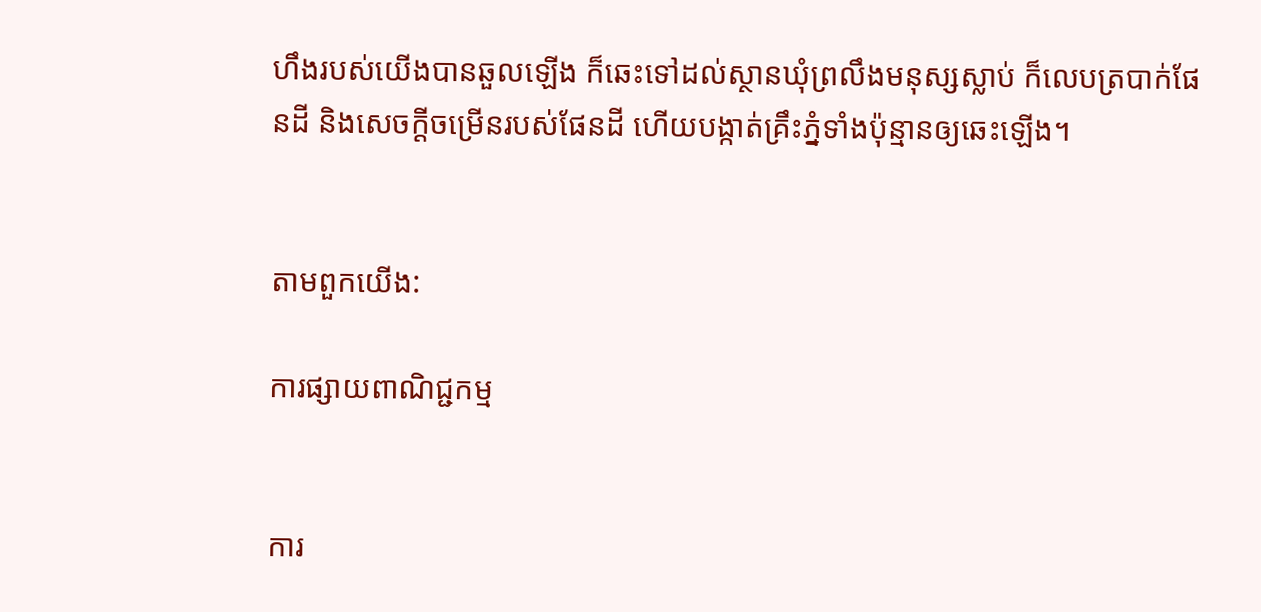ហឹងរបស់យើងបានឆួលឡើង ក៏ឆេះទៅដល់ស្ថានឃុំព្រលឹងមនុស្សស្លាប់ ក៏លេបត្របាក់ផែន‌ដី និងសេចក្ដីចម្រើនរបស់ផែនដី ហើយបង្កាត់គ្រឹះភ្នំទាំងប៉ុន្មានឲ្យឆេះឡើង។


តាមពួកយើង:

ការផ្សាយពាណិជ្ជកម្ម


ការ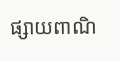ផ្សាយពាណិ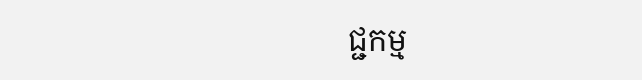ជ្ជកម្ម